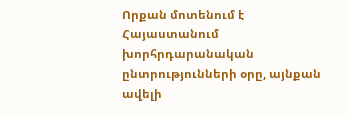Որքան մոտենում է Հայաստանում խորհրդարանական ընտրությունների օրը, այնքան ավելի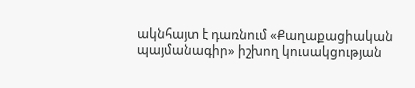ակնհայտ է դառնում «Քաղաքացիական պայմանագիր» իշխող կուսակցության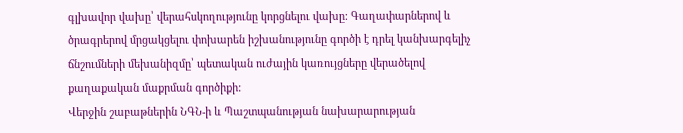գլխավոր վախը՝ վերահսկողությունը կորցնելու վախը: Գաղափարներով և ծրագրերով մրցակցելու փոխարեն իշխանությունը գործի է դրել կանխարգելիչ ճնշումների մեխանիզմը՝ պետական ուժային կառույցները վերածելով քաղաքական մաքրման գործիքի:
Վերջին շաբաթներին ՆԳՆ-ի և Պաշտպանության նախարարության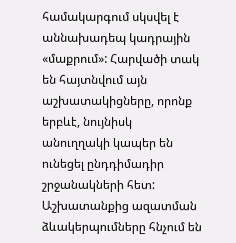համակարգում սկսվել է աննախադեպ կադրային «մաքրում»: Հարվածի տակ են հայտնվում այն աշխատակիցները, որոնք երբևէ, նույնիսկ անուղղակի կապեր են ունեցել ընդդիմադիր շրջանակների հետ: Աշխատանքից ազատման ձևակերպումները հնչում են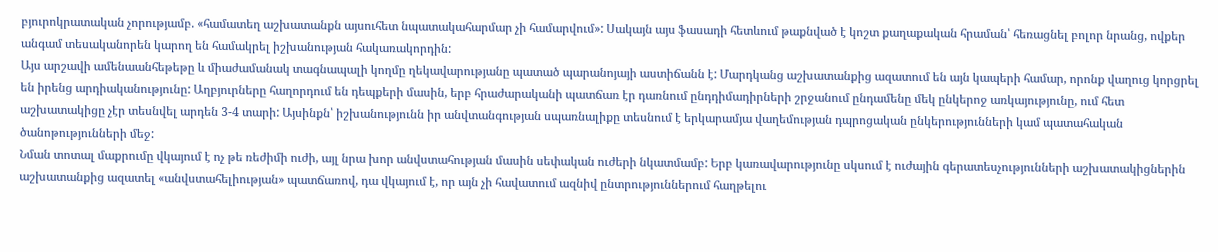բյուրոկրատական չորությամբ. «համատեղ աշխատանքն այսուհետ նպատակահարմար չի համարվում»: Սակայն այս ֆասադի հետևում թաքնված է կոշտ քաղաքական հրաման՝ հեռացնել բոլոր նրանց, ովքեր անգամ տեսականորեն կարող են համակրել իշխանության հակառակորդին:
Այս արշավի ամենաանհեթեթը և միաժամանակ տագնապալի կողմը ղեկավարությանը պատած պարանոյայի աստիճանն է: Մարդկանց աշխատանքից ազատում են այն կապերի համար, որոնք վաղուց կորցրել են իրենց արդիականությունը: Աղբյուրները հաղորդում են դեպքերի մասին, երբ հրաժարականի պատճառ էր դառնում ընդդիմադիրների շրջանում ընդամենը մեկ ընկերոջ առկայությունը, ում հետ աշխատակիցը չէր տեսնվել արդեն 3-4 տարի: Այսինքն՝ իշխանությունն իր անվտանգության սպառնալիքը տեսնում է երկարամյա վաղեմության դպրոցական ընկերությունների կամ պատահական ծանոթությունների մեջ:
Նման տոտալ մաքրումը վկայում է ոչ թե ռեժիմի ուժի, այլ նրա խոր անվստահության մասին սեփական ուժերի նկատմամբ: Երբ կառավարությունը սկսում է ուժային գերատեսչությունների աշխատակիցներին աշխատանքից ազատել «անվստահելիության» պատճառով, դա վկայում է, որ այն չի հավատում ազնիվ ընտրություններում հաղթելու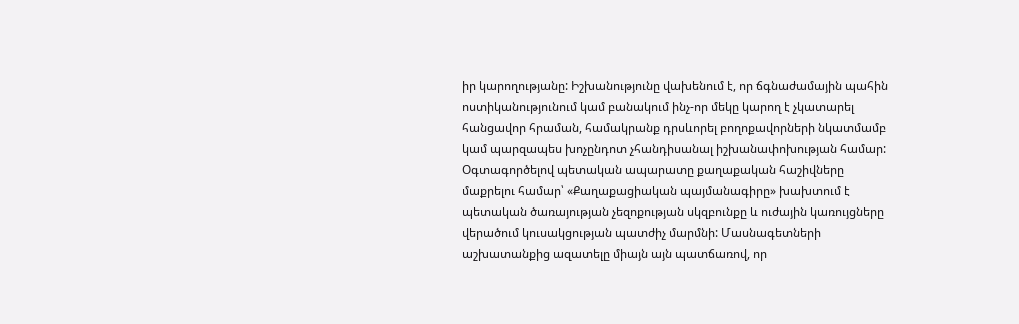իր կարողությանը: Իշխանությունը վախենում է, որ ճգնաժամային պահին ոստիկանությունում կամ բանակում ինչ-որ մեկը կարող է չկատարել հանցավոր հրաման, համակրանք դրսևորել բողոքավորների նկատմամբ կամ պարզապես խոչընդոտ չհանդիսանալ իշխանափոխության համար:
Օգտագործելով պետական ապարատը քաղաքական հաշիվները մաքրելու համար՝ «Քաղաքացիական պայմանագիրը» խախտում է պետական ծառայության չեզոքության սկզբունքը և ուժային կառույցները վերածում կուսակցության պատժիչ մարմնի: Մասնագետների աշխատանքից ազատելը միայն այն պատճառով, որ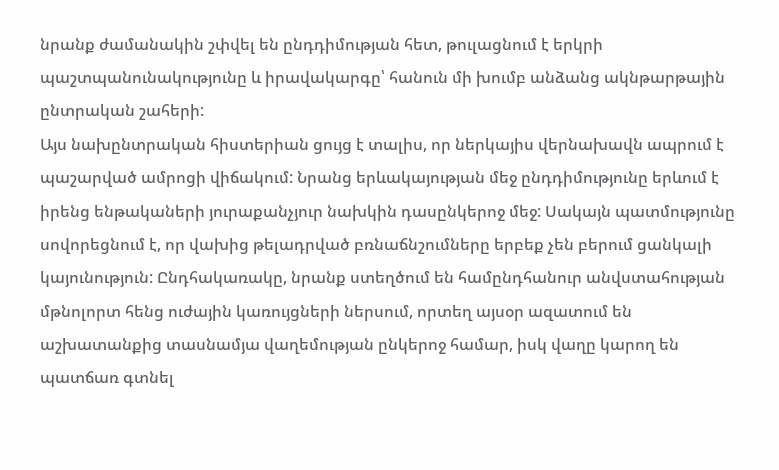նրանք ժամանակին շփվել են ընդդիմության հետ, թուլացնում է երկրի պաշտպանունակությունը և իրավակարգը՝ հանուն մի խումբ անձանց ակնթարթային ընտրական շահերի:
Այս նախընտրական հիստերիան ցույց է տալիս, որ ներկայիս վերնախավն ապրում է պաշարված ամրոցի վիճակում: Նրանց երևակայության մեջ ընդդիմությունը երևում է իրենց ենթակաների յուրաքանչյուր նախկին դասընկերոջ մեջ: Սակայն պատմությունը սովորեցնում է, որ վախից թելադրված բռնաճնշումները երբեք չեն բերում ցանկալի կայունություն: Ընդհակառակը, նրանք ստեղծում են համընդհանուր անվստահության մթնոլորտ հենց ուժային կառույցների ներսում, որտեղ այսօր ազատում են աշխատանքից տասնամյա վաղեմության ընկերոջ համար, իսկ վաղը կարող են պատճառ գտնել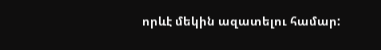որևէ մեկին ազատելու համար: